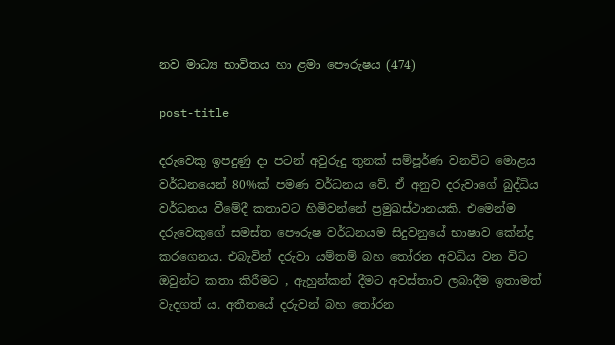නව මාධ්‍ය භාවිතය හා ළමා පෞරුෂය (474)

post-title

දරුවෙකු ඉපදුණු දා පටන් අවුරුදු තුනක් සම්පූර්ණ වනවිට මොළය වර්ධනයෙන් 80%ක් පමණ වර්ධනය වේ. ඒ අනුව දරුවාගේ බුද්ධිය වර්ධනය වීමේදී කතාවට හිමිවන්නේ ප්‍රමුඛස්ථානයකි. එමෙන්ම දරුවෙකුගේ සමස්ත පෞරුෂ වර්ධනයම සිදුවනුයේ භාෂාව කේන්ද්‍ර කරගෙනය. එබැවින් දරුවා යම්තම් බහ තෝරන අවධිය වන විට ඔවුන්ට කතා කිරීමට , ඇහුන්කන් දීමට අවස්තාව ලබාදීම ඉතාමත් වැදගත් ය. අතීතයේ දරුවන් බහ තෝරන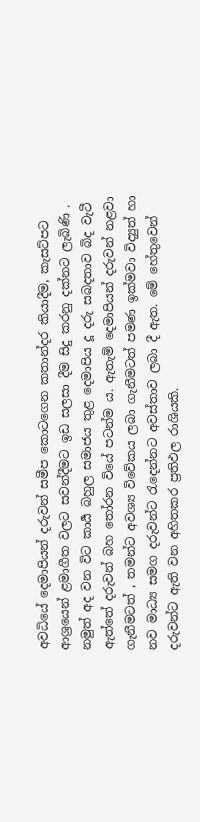අවධියේ දෙමාපියන් දරුවන් සමීප කොටගෙන කතාන්දර කියාදීම, කැසට්පට ආශ්‍රයෙන් ළමාගීත වලට සවන්දීමට ඉඩ සලසා දීම සිදු කරනු දක්නට ලැබිණි . නමුත් අද වන විට කාර්‍ය බහුල සමාජය තුළ දෙමාපිය දූ දරු සබදතාව බිද වැටී ඇත්තේ දරුවන් බහ තෝරන වියේ පටන්ම ය. ඇතැම් දෙමාපියන් දරුවන් නළවා ගැනීමටත් , තමන්ට අවශ්‍ය විවේකය ලබා ගැනීමටත් පමණ ඉක්මවා විද්‍යුත් හා නව මාධ්‍ය සමග දරුවන්ට රැදෙන්නට අවස්තාව ලබා දී ඇත. මේ හේතුවෙන් දරුවන්ට ඇති වන අහිතකර ප්‍රතිඵල රාශියකි.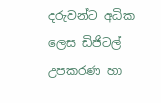දරුවන්ට අධික ලෙස ඩිජිටල් උපකරණ හා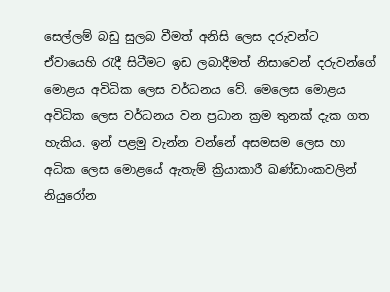සෙල්ලම් බඩු සුලබ වීමත් අනිසි ලෙස දරුවන්ට ඒවායෙහි රැදී සිටීමට ඉඩ ලබාදීමත් නිසාවෙන් දරුවන්ගේ මොළය අවිධික ලෙස වර්ධනය වේ. මෙලෙස මොළය අවිධික ලෙස වර්ධනය වන ප්‍රධාන ක්‍රම තුනක් දැක ගත හැකිය. ඉන් පළමු වැන්න වන්නේ අසමසම ලෙස හා අධික ලෙස මොළයේ ඇතැම් ක්‍රියාකාරී ඛණ්ඩාංකවලින් නියුරෝන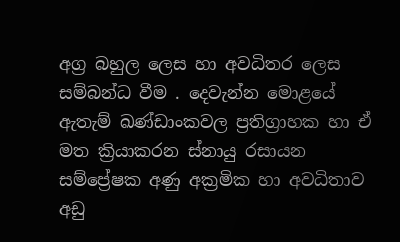අග්‍ර බහුල ලෙස හා අවධිතර ලෙස සම්බන්ධ වීම . දෙවැන්න මොළයේ ඇතැම් ඛණ්ඩාංකවල ප්‍රතිග්‍රාහක හා ඒ මත ක්‍රියාකරන ස්නායු රසායන සම්ප්‍රේෂක අණු අක්‍රමික හා අවධිතාව අඩු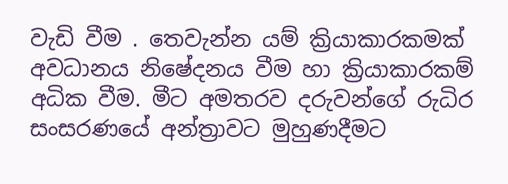වැඩි වීම . තෙවැන්න යම් ක්‍රියාකාරකමක් අවධානය නිෂේදනය වීම හා ක්‍රියාකාරකම් අධික වීම. මීට අමතරව දරුවන්ගේ රුධිර සංසරණයේ අන්ත්‍රාවට මුහුණදීමට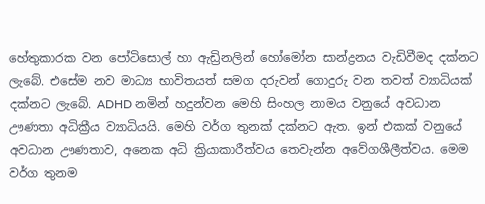හේතුකාරක වන පෝටිසොල් හා ඇඩ්‍රිනලින් හෝමෝන සාන්ද්‍රනය වැඩිවීමද දක්නට ලැබේ. එසේම නව මාධ්‍ය භාවිතයත් සමග දරුවන් ගොදුරු වන තවත් ව්‍යාධියක් දක්නට ලැබේ. ADHD නමින් හදුන්වන මෙහි සිංහල නාමය වනුයේ අවධාන ඌණතා අධික්‍රීය ව්‍යාධියයි. මෙහි වර්ග තුනක් දක්නට ඇත. ඉන් එකක් වනුයේ අවධාන ඌණතාව, අනෙක අධි ක්‍රියාකාරීත්වය තෙවැන්න අවේගශීලීත්වය. මෙම වර්ග තුනම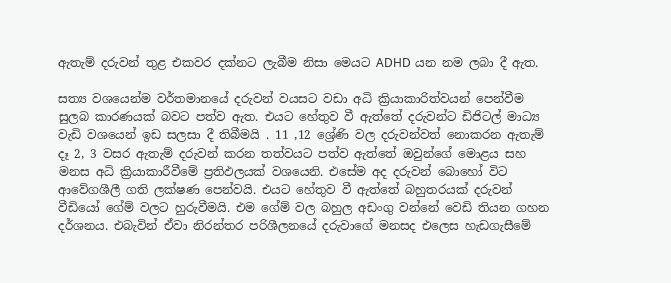ඇතැම් දරුවන් තුළ එකවර දක්නට ලැබීම නිසා මෙයට ADHD යන නම ලබා දී ඇත.

සත්‍ය වශයෙන්ම වර්තමානයේ දරුවන් වයසට වඩා අධි ක්‍රියාකාරිත්වයන් පෙන්වීම සුලබ කාරණයක් බවට පත්ව ඇත. එයට හේතුව වී ඇත්තේ දරුවන්ට ඩිජිටල් මාධ්‍ය වැඩි වශයෙන් ඉඩ සලසා දී තිබීමයි . 11 ,12 ශ්‍රේණි වල දරුවන්වත් නොකරන ඇතැම් දෑ 2, 3 වසර ඇතැම් දරුවන් කරන තත්වයට පත්ව ඇත්තේ ඔවුන්ගේ මොළය සහ මනස අධි ක්‍රියාකාරීවීමේ ප්‍රතිඵලයක් වශයෙනි. එසේම අද දරුවන් බොහෝ විට ආවේගශීලී ගති ලක්ෂණ පෙන්වයි. එයට හේතුව වී ඇත්තේ බහුතරයක් දරුවන් වීඩියෝ ගේම් වලට හුරුවීමයි. එම ගේම් වල බහුල අඩංගු වන්නේ වෙඩි තියන ගහන දර්ශනය. එබැවින් ඒවා නිරන්තර පරිශීලනයේ දරුවාගේ මනසද එලෙස හැඩගැසීමේ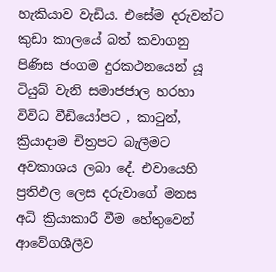හැකියාව වැඩිය. එසේම දරුවන්ට කුඩා කාලයේ බත් කවාගනු පිණිස ජංගම දුරකථනයෙන් යූ ටියුබ් වැනි සමාජජාල හරහා විවිධ වීඩියෝපට , කාටුන්, ක්‍රියාදාම චිත්‍රපට බැලීමට අවකාශය ලබා දේ. එවායෙහි ප්‍රතිඵල ලෙස දරුවාගේ මනස අධි ක්‍රියාකාරී වීම හේතුවෙන් ආවේගශීලීව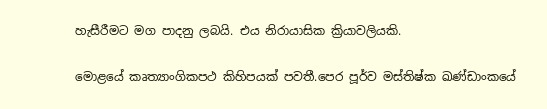හැසීරීමට මග පාදනු ලබයි. එය නිරායාසික ක්‍රියාවලියකි.

මොළයේ කෘත්‍යාංගිකපථ කිහිපයක් පවතී.පෙර පූර්ව මස්තිෂ්ක ඛණ්ඩාංකයේ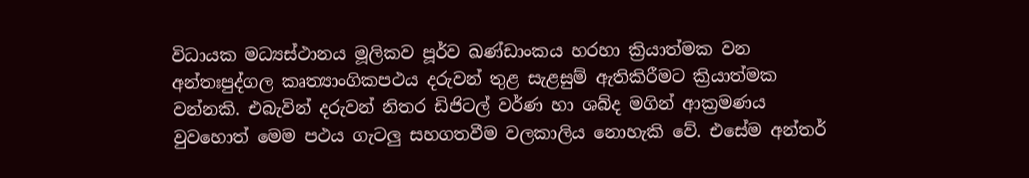විධායක මධ්‍යස්ථානය මූලිකව පූර්ව ඛණ්ඩාංකය හරහා ක්‍රියාත්මක වන අන්තඃපුද්ගල කෘත්‍යාංගිකපථය දරුවන් තුළ සැළසුම් ඇතිකිරීමට ක්‍රියාත්මක වන්නකි. එබැවින් දරුවන් නිතර ඩිජිටල් වර්ණ හා ශබ්ද මගින් ආක්‍රමණය වුවහොත් මෙම පථය ගැටලු සහගතවීම වලකාලිය නොහැකි වේ. එසේම අන්තර්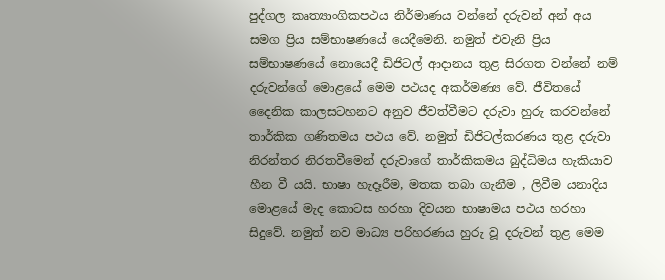පුද්ගල කෘත්‍යාංගිකපථය නිර්මාණය වන්නේ දරුවන් අන් අය සමග ප්‍රිය සම්භාෂණයේ යෙදීමෙනි. නමුත් එවැනි ප්‍රිය සම්භාෂණයේ නොයෙදී ඩිජිටල් ආදානය තුළ සිරගත වන්නේ නම් දරුවන්ගේ මොළයේ මෙම පථයද අකර්මණ්‍ය වේ. ජීවිතයේ දෛනික කාලසටහනට අනුව ජීවත්වීමට දරුවා හුරු කරවන්නේ තාර්කික ගණිතමය පථය වේ. නමුත් ඩිජිටල්කරණය තුළ දරුවා නිරන්තර නිරතවීමෙන් දරුවාගේ තාර්කිකමය බුද්ධිමය හැකියාව හීන වී යයි. භාෂා හැදෑරීම, මතක තබා ගැනීම , ලිවීම යනාදිය මොළයේ මැද කොටස හරහා දිවයන භාෂාමය පථය හරහා සිදුවේ. නමුත් නව මාධ්‍ය පරිහරණය හුරු වූ දරුවන් තුළ මෙම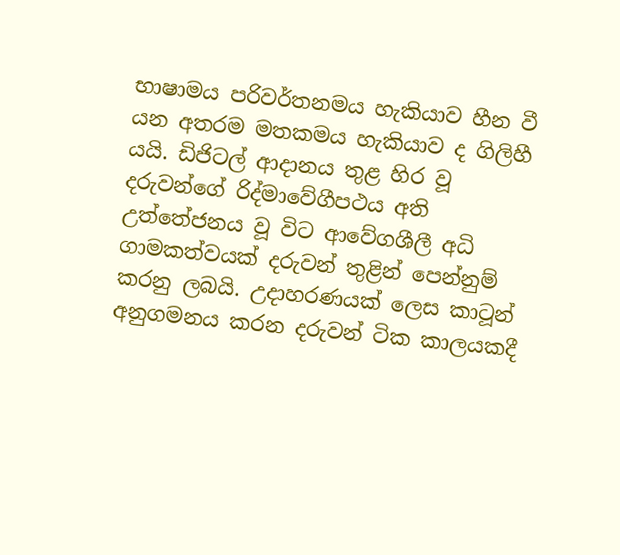භාෂාමය පරිවර්තනමය හැකියාව හීන වී යන අතරම මතකමය හැකියාව ද ගිලිහී යයි. ඩිජිටල් ආදානය තුළ හිර වූ දරුවන්ගේ රිද්මාවේගීපථය අති උත්තේජනය වූ විට ආවේගශීලී අධි ගාමකත්වයක් දරුවන් තුළින් පෙන්නුම් කරනු ලබයි. උදාහරණයක් ලෙස කාටූන් අනුගමනය කරන දරුවන් ටික කාලයකදී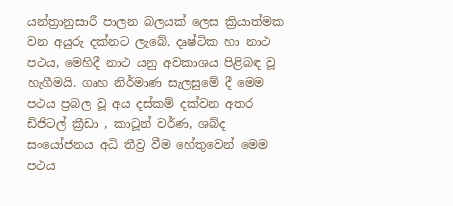යන්ත්‍රානුසාරී පාලන බලයක් ලෙස ක්‍රියාත්මක වන අයුරු දක්නට ලැබේ. දෘෂ්ටික හා නාථ පථය, මෙහිදී නාථ යනු අවකාශය පිළිබඳ වූ හැගීමයි. ගෘහ නිර්මාණ සැලසුමේ දී මෙම පථය ප්‍රබල වූ අය දස්කම් දක්වන අතර ඩිජිටල් ක්‍රීඩා , කාටූන් වර්ණ, ශබ්ද සංයෝජනය අධි තීව්‍ර වීම හේතුවෙන් මෙම පථය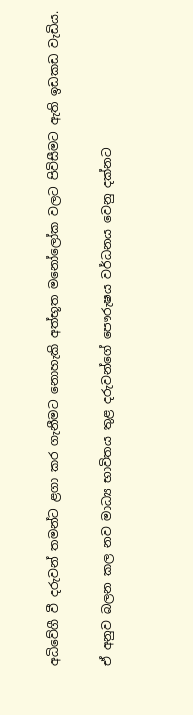අධිවේගී වී දරුවන් තමන්ට ළගා කර ගැනීමට නොහැකි අත්භූත මනෝලෝක වලට පිවිසීමට ඇති ඉඩකඩ වැඩිය.

ඒ අනුව බලන කල නව මාධ්‍ය භාවිතය තුළ දරුවන්ගේ පෞරුෂය වර්ධනය වෙනු දක්නට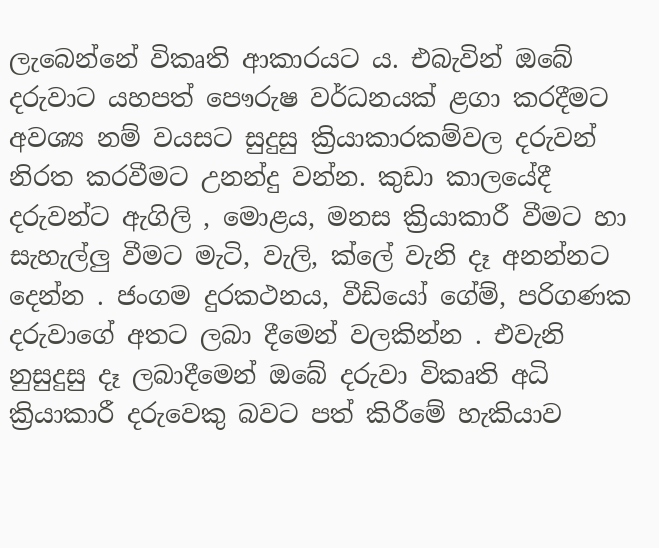ලැබෙන්නේ විකෘති ආකාරයට ය. එබැවින් ඔබේ දරුවාට යහපත් පෞරුෂ වර්ධනයක් ළගා කරදීමට අවශ්‍ය නම් වයසට සුදුසු ක්‍රියාකාරකම්වල දරුවන් නිරත කරවීමට උනන්දු වන්න. කුඩා කාලයේදී දරුවන්ට ඇගිලි , මොළය, මනස ක්‍රියාකාරී වීමට හා සැහැල්ලු වීමට මැටි, වැලි, ක්ලේ වැනි දෑ අනන්නට දෙන්න . ජංගම දුරකථනය, වීඩියෝ ගේම්, පරිගණක දරුවාගේ අතට ලබා දීමෙන් වලකින්න . එවැනි නුසුදුසු දෑ ලබාදීමෙන් ඔබේ දරුවා විකෘති අධි ක්‍රියාකාරී දරුවෙකු බවට පත් කිරීමේ හැකියාව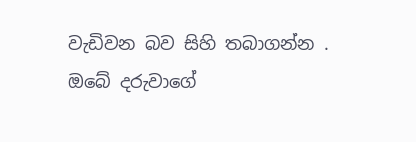වැඩිවන බව සිහි තබාගන්න . ඔබේ දරුවාගේ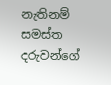නැතිනම් සමස්ත දරුවන්ගේ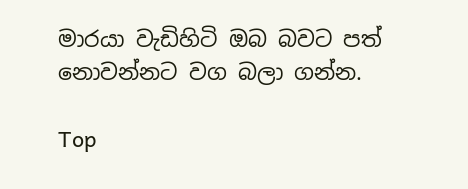මාරයා වැඩිහිටි ඔබ බවට පත් නොවන්නට වග බලා ගන්න.

Top